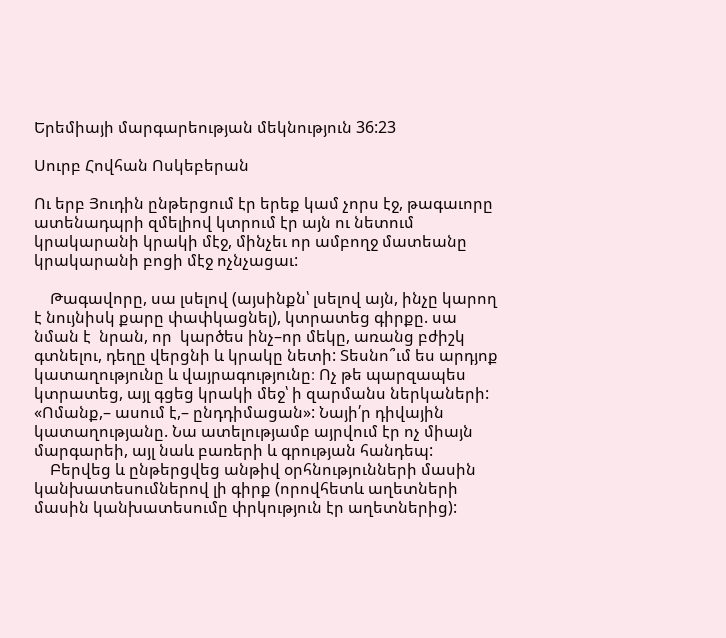Երեմիայի մարգարեության մեկնություն 36:23

Սուրբ Հովհան Ոսկեբերան

Ու երբ Յուդին ընթերցում էր երեք կամ չորս էջ, թագաւորը ատենադպրի զմելիով կտրում էր այն ու նետում կրակարանի կրակի մէջ, մինչեւ որ ամբողջ մատեանը կրակարանի բոցի մէջ ոչնչացաւ:

    Թագավորը, սա լսելով (այսինքն՝ լսելով այն, ինչը կարող է նույնիսկ քարը փափկացնել), կտրատեց գիրքը. սա նման է  նրան, որ  կարծես ինչ–որ մեկը, առանց բժիշկ գտնելու, դեղը վերցնի և կրակը նետի: Տեսնո՞ւմ ես արդյոք կատաղությունը և վայրագությունը։ Ոչ թե պարզապես կտրատեց, այլ գցեց կրակի մեջ՝ ի զարմանս ներկաների: «Ոմանք,– ասում է,– ընդդիմացան»: Նայի՛ր դիվային կատաղությանը. Նա ատելությամբ այրվում էր ոչ միայն մարգարեի, այլ նաև բառերի և գրության հանդեպ:
    Բերվեց և ընթերցվեց անթիվ օրհնությունների մասին կանխատեսումներով լի գիրք (որովհետև աղետների մասին կանխատեսումը փրկություն էր աղետներից):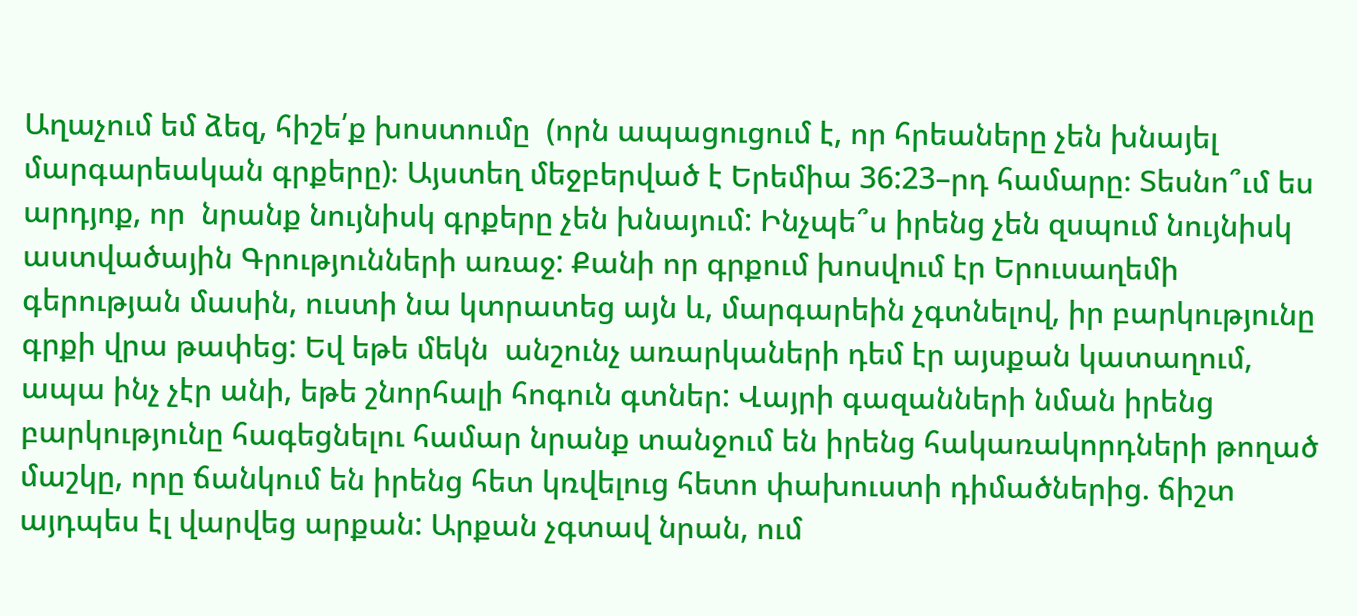Աղաչում եմ ձեզ, հիշե՛ք խոստումը  (որն ապացուցում է, որ հրեաները չեն խնայել մարգարեական գրքերը)։ Այստեղ մեջբերված է Երեմիա 36:23–րդ համարը։ Տեսնո՞ւմ ես արդյոք, որ  նրանք նույնիսկ գրքերը չեն խնայում: Ինչպե՞ս իրենց չեն զսպում նույնիսկ աստվածային Գրությունների առաջ: Քանի որ գրքում խոսվում էր Երուսաղեմի գերության մասին, ուստի նա կտրատեց այն և, մարգարեին չգտնելով, իր բարկությունը գրքի վրա թափեց: Եվ եթե մեկն  անշունչ առարկաների դեմ էր այսքան կատաղում, ապա ինչ չէր անի, եթե շնորհալի հոգուն գտներ: Վայրի գազանների նման իրենց բարկությունը հագեցնելու համար նրանք տանջում են իրենց հակառակորդների թողած մաշկը, որը ճանկում են իրենց հետ կռվելուց հետո փախուստի դիմածներից. ճիշտ այդպես էլ վարվեց արքան: Արքան չգտավ նրան, ում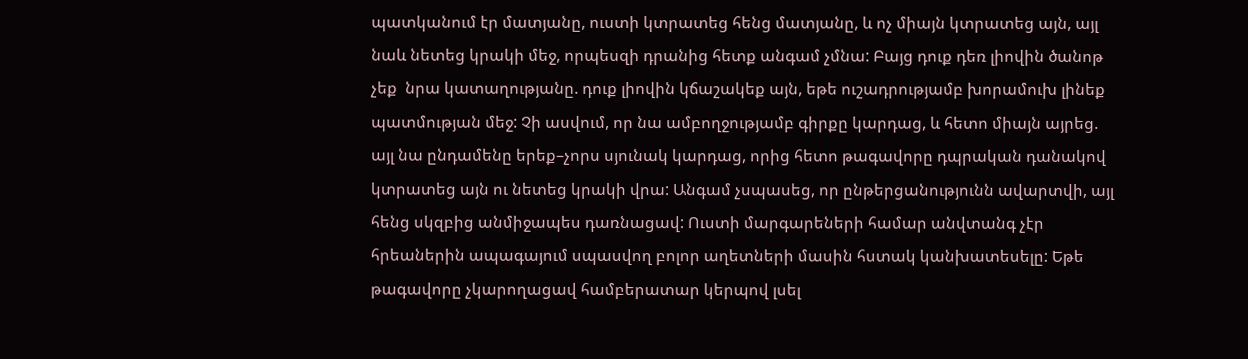պատկանում էր մատյանը, ուստի կտրատեց հենց մատյանը, և ոչ միայն կտրատեց այն, այլ նաև նետեց կրակի մեջ, որպեսզի դրանից հետք անգամ չմնա: Բայց դուք դեռ լիովին ծանոթ չեք  նրա կատաղությանը. դուք լիովին կճաշակեք այն, եթե ուշադրությամբ խորամուխ լինեք պատմության մեջ: Չի ասվում, որ նա ամբողջությամբ գիրքը կարդաց, և հետո միայն այրեց. այլ նա ընդամենը երեք–չորս սյունակ կարդաց, որից հետո թագավորը դպրական դանակով կտրատեց այն ու նետեց կրակի վրա: Անգամ չսպասեց, որ ընթերցանությունն ավարտվի, այլ հենց սկզբից անմիջապես դառնացավ: Ուստի մարգարեների համար անվտանգ չէր հրեաներին ապագայում սպասվող բոլոր աղետների մասին հստակ կանխատեսելը: Եթե թագավորը չկարողացավ համբերատար կերպով լսել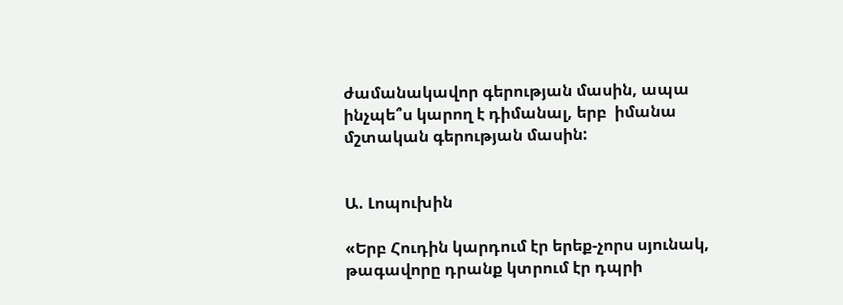ժամանակավոր գերության մասին, ապա ինչպե՞ս կարող է դիմանալ, երբ  իմանա մշտական գերության մասին:


Ա. Լոպուխին

«Երբ Հուդին կարդում էր երեք-չորս սյունակ, թագավորը դրանք կտրում էր դպրի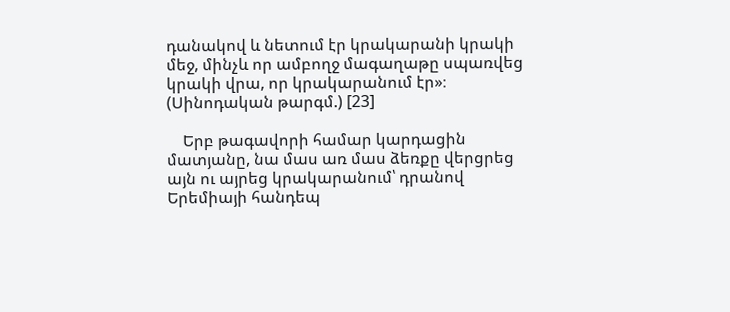դանակով և նետում էր կրակարանի կրակի մեջ, մինչև որ ամբողջ մագաղաթը սպառվեց կրակի վրա, որ կրակարանում էր»։ (Սինոդական թարգմ.) [23]

    Երբ թագավորի համար կարդացին մատյանը, նա մաս առ մաս ձեռքը վերցրեց այն ու այրեց կրակարանում՝ դրանով Երեմիայի հանդեպ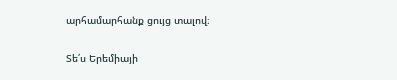արհամարհանք ցույց տալով։

Տե՛ս Երեմիայի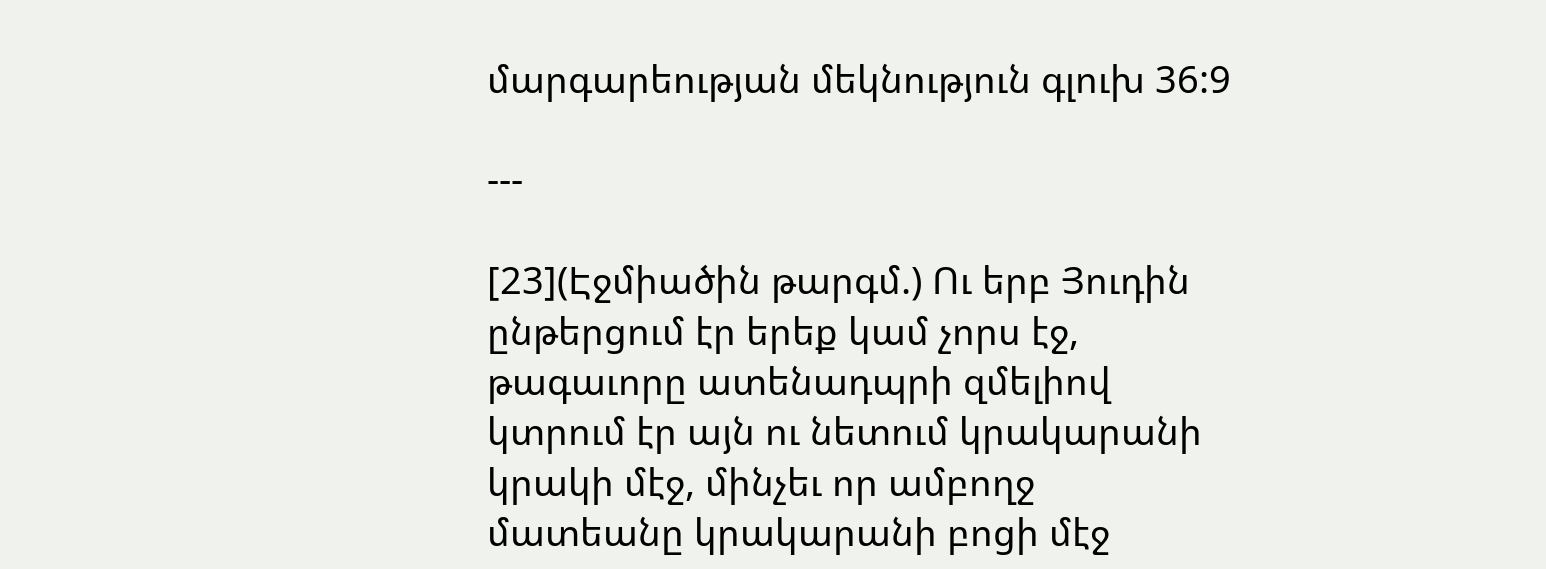մարգարեության մեկնություն գլուխ 36:9

---

[23](Էջմիածին թարգմ.) Ու երբ Յուդին ընթերցում էր երեք կամ չորս էջ, թագաւորը ատենադպրի զմելիով կտրում էր այն ու նետում կրակարանի կրակի մէջ, մինչեւ որ ամբողջ մատեանը կրակարանի բոցի մէջ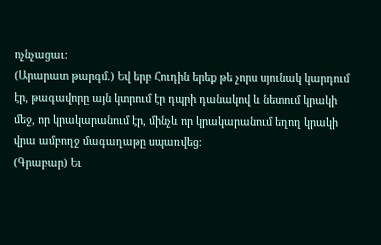ոչնչացաւ:
(Արարատ թարգմ.) Եվ երբ Հուդին երեք թե չորս սյունակ կարդում էր, թագավորը այն կտրում էր դպրի դանակով և նետում կրակի մեջ, որ կրակարանում էր, մինչև որ կրակարանում եղող կրակի վրա ամբողջ մագաղաթը սպառվեց։
(Գրաբար) Եւ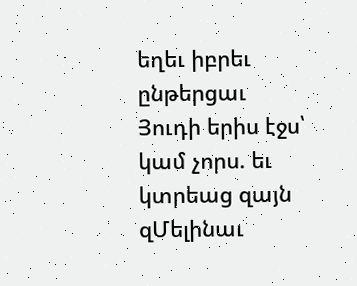եղեւ իբրեւ ընթերցաւ Յուդի երիս էջս՝ կամ չորս. եւ կտրեաց զայն զՄելինաւ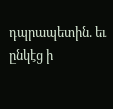դպրապետին. եւ ընկէց ի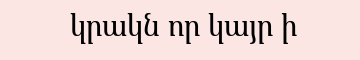կրակն որ կայր ի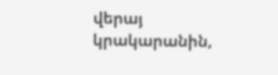վերայ կրակարանին,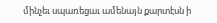մինչեւ սպառեցաւ ամենայն քարտէսն ի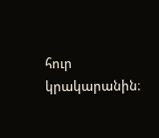հուր կրակարանին։